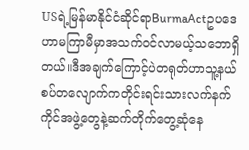USရဲ့မြန်မာနိုင်ငံဆိုင်ရာBurmaActဥပဒေဟာမကြာမီမှာအသက်ဝင်လာမယ့်သဘောရှိတယ်။ဒီအချက်ကြောင့်ပဲတရုတ်ဟာသူ့နယ်စပ်တလျောက်ကတိုင်းရင်းသားလက်နက်ကိုင်အဖွဲ့တွေနဲ့ဆက်တိုက်တွေ့ဆုံနေ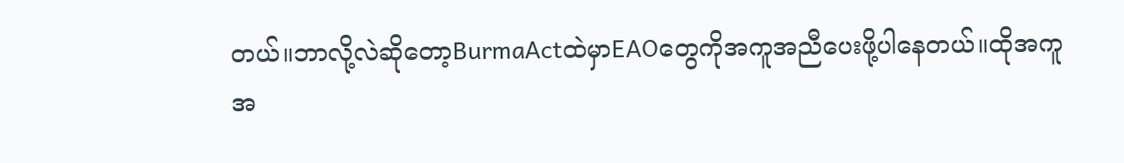တယ်။ဘာလို့လဲဆိုတော့BurmaActထဲမှာEAOတွေကိုအကူအညီပေးဖို့ပါနေတယ်။ထိုအကူအ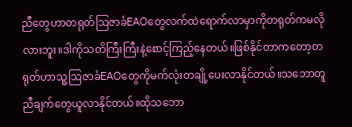ညီတွေဟာတရုတ်ဩဇာခံEAOတွေလက်ထဲရောက်လာမှာကိုတရုတ်ကမလိုလားဘူး။ဒါကိုသတိကြီးကြီးနဲ့စောင့်ကြည့်နေတယ်။ဖြစ်နိုင်တာကတော့တရုတ်ဟာသူ့ဩဇာခံEAOတွေကိုမက်လုံးတချို့ပေးလာနိုင်တယ်။သဘောတူညီချက်တွေယူလာနိုင်တယ်။ထိုသဘော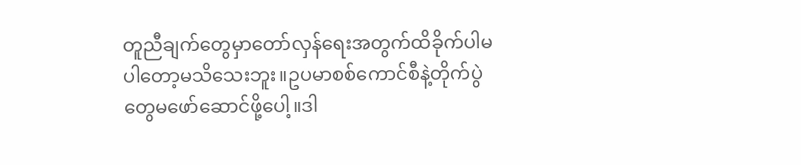တူညီချက်တွေမှာတော်လှန်ရေးအတွက်ထိခိုက်ပါမပါတော့မသိသေးဘူး။ဥပမာစစ်ကောင်စီနဲ့တိုက်ပွဲတွေမဖော်ဆောင်ဖို့ပေါ့။ဒါ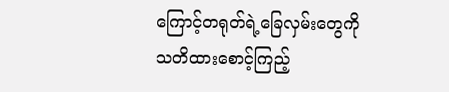ကြောင့်တရုတ်ရဲ့ခြေလှမ်းတွေကိုသတိထားစောင့်ကြည့်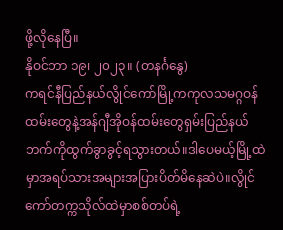ဖို့လိုနေပြီ။
နိုဝင်ဘာ ၁၉၊ ၂၀၂၃။ (တနင်္ဂနွေ)
ကရင်နီပြည်နယ်လွိုင်ကော်မြို့ကကုလသမဂ္ဂဝန်ထမ်းတွေနဲ့အန်ဂျီအိုဝန်ထမ်းတွေရှမ်းပြည်နယ်ဘက်ကိုထွက်ခွာခွင့်ရသွားတယ်။ဒါပေမယ့်မြို့ထဲမှာအရပ်သားအများအပြားပိတ်မိနေဆဲပဲ။လွိုင်ကော်တက္ကသိုလ်ထဲမှာစစ်တပ်ရဲ့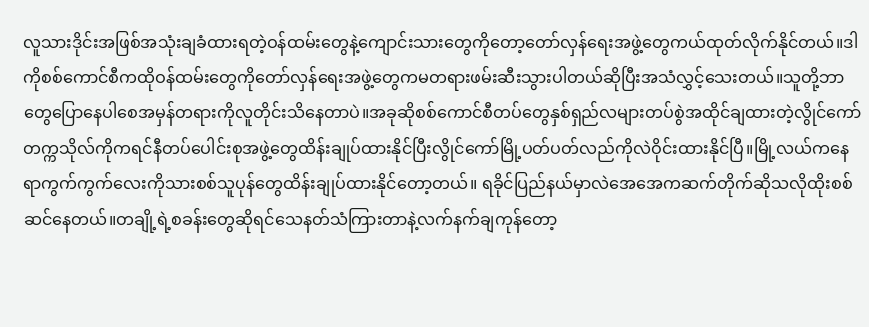လူသားဒိုင်းအဖြစ်အသုံးချခံထားရတဲ့ဝန်ထမ်းတွေနဲ့ကျောင်းသားတွေကိုတော့တော်လှန်ရေးအဖွဲ့တွေကယ်ထုတ်လိုက်နိုင်တယ်။ဒါကိုစစ်ကောင်စီကထိုဝန်ထမ်းတွေကိုတော်လှန်ရေးအဖွဲ့တွေကမတရားဖမ်းဆီးသွားပါတယ်ဆိုပြီးအသံလွှင့်သေးတယ်။သူတို့ဘာတွေပြောနေပါစေအမှန်တရားကိုလူတိုင်းသိနေတာပဲ။အခုဆိုစစ်ကောင်စီတပ်တွေနှစ်ရှည်လများတပ်စွဲအထိုင်ချထားတဲ့လွိုင်ကော်တက္ကသိုလ်ကိုကရင်နီတပ်ပေါင်းစုအဖွဲ့တွေထိန်းချုပ်ထားနိုင်ပြီးလွိုင်ကော်မြို့ပတ်ပတ်လည်ကိုလဲဝိုင်းထားနိုင်ပြီ။မြို့လယ်ကနေရာကွက်ကွက်လေးကိုသားစစ်သူပုန်တွေထိန်းချုပ်ထားနိုင်တော့တယ်။ ရခိုင်ပြည်နယ်မှာလဲအေအေကဆက်တိုက်ဆိုသလိုထိုးစစ်ဆင်နေတယ်။တချို့ရဲ့စခန်းတွေဆိုရင်သေနတ်သံကြားတာနဲ့လက်နက်ချကုန်တော့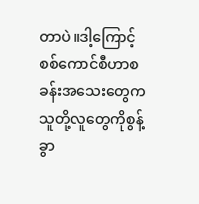တာပဲ။ဒါ့ကြောင့်စစ်ကောင်စီဟာစခန်းအသေးတွေကသူတို့လူတွေကိုစွန့်ခွာ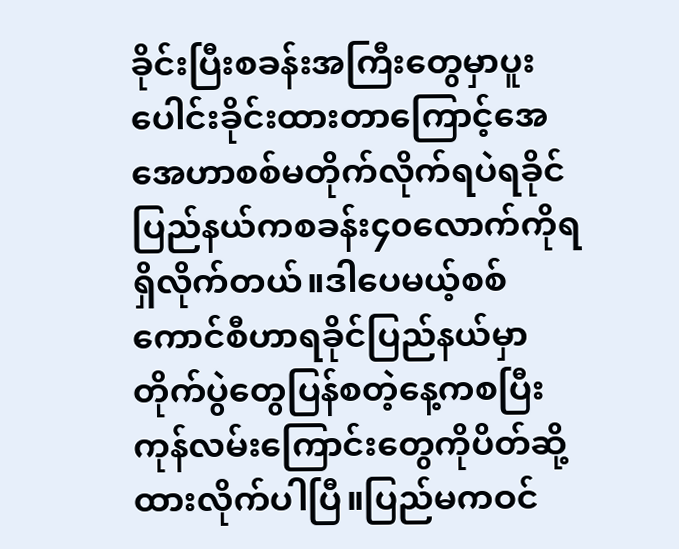ခိုင်းပြီးစခန်းအကြီးတွေမှာပူးပေါင်းခိုင်းထားတာကြောင့်အေအေဟာစစ်မတိုက်လိုက်ရပဲရခိုင်ပြည်နယ်ကစခန်း၄၀လောက်ကိုရရှိလိုက်တယ်။ဒါပေမယ့်စစ်ကောင်စီဟာရခိုင်ပြည်နယ်မှာတိုက်ပွဲတွေပြန်စတဲ့နေ့ကစပြီးကုန်လမ်းကြောင်းတွေကိုပိတ်ဆို့ထားလိုက်ပါပြီ။ပြည်မကဝင်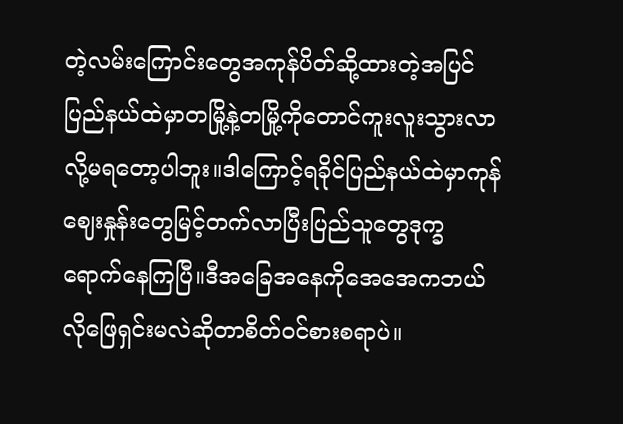တဲ့လမ်းကြောင်းတွေအကုန်ပိတ်ဆို့ထားတဲ့အပြင်ပြည်နယ်ထဲမှာတမြို့နဲ့တမြို့ကိုတောင်ကူးလူးသွားလာလို့မရတော့ပါဘူး။ဒါကြောင့်ရခိုင်ပြည်နယ်ထဲမှာကုန် ဈေးနှုန်းတွေမြင့်တက်လာပြီးပြည်သူတွေဒုက္ခရောက်နေကြပြီ။ဒီအခြေအနေကိုအေအေကဘယ်လိုဖြေရှင်းမလဲဆိုတာစိတ်ဝင်စားစရာပဲ။